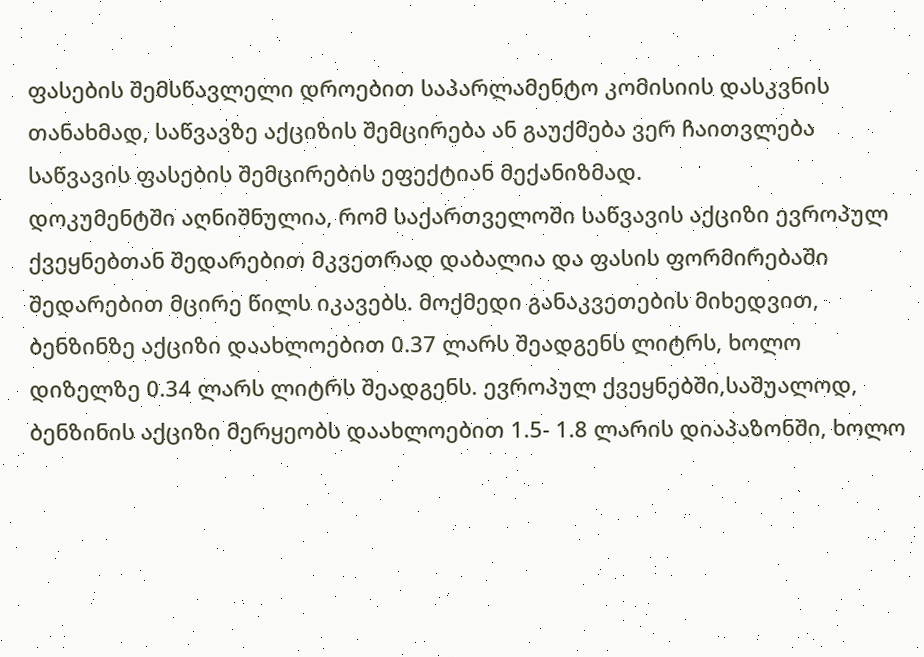ფასების შემსწავლელი დროებით საპარლამენტო კომისიის დასკვნის თანახმად, საწვავზე აქციზის შემცირება ან გაუქმება ვერ ჩაითვლება საწვავის ფასების შემცირების ეფექტიან მექანიზმად.
დოკუმენტში აღნიშნულია, რომ საქართველოში საწვავის აქციზი ევროპულ ქვეყნებთან შედარებით მკვეთრად დაბალია და ფასის ფორმირებაში შედარებით მცირე წილს იკავებს. მოქმედი განაკვეთების მიხედვით, ბენზინზე აქციზი დაახლოებით 0.37 ლარს შეადგენს ლიტრს, ხოლო დიზელზე 0.34 ლარს ლიტრს შეადგენს. ევროპულ ქვეყნებში,საშუალოდ, ბენზინის აქციზი მერყეობს დაახლოებით 1.5- 1.8 ლარის დიაპაზონში, ხოლო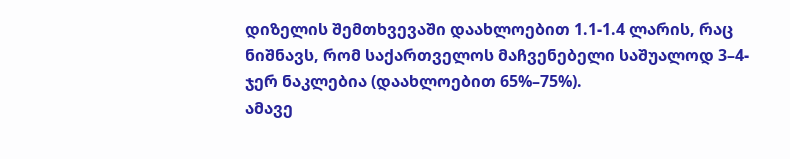დიზელის შემთხვევაში დაახლოებით 1.1-1.4 ლარის, რაც ნიშნავს, რომ საქართველოს მაჩვენებელი საშუალოდ 3–4-ჯერ ნაკლებია (დაახლოებით 65%–75%).
ამავე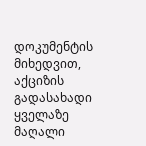დოკუმენტის მიხედვით, აქციზის გადასახადი ყველაზე მაღალი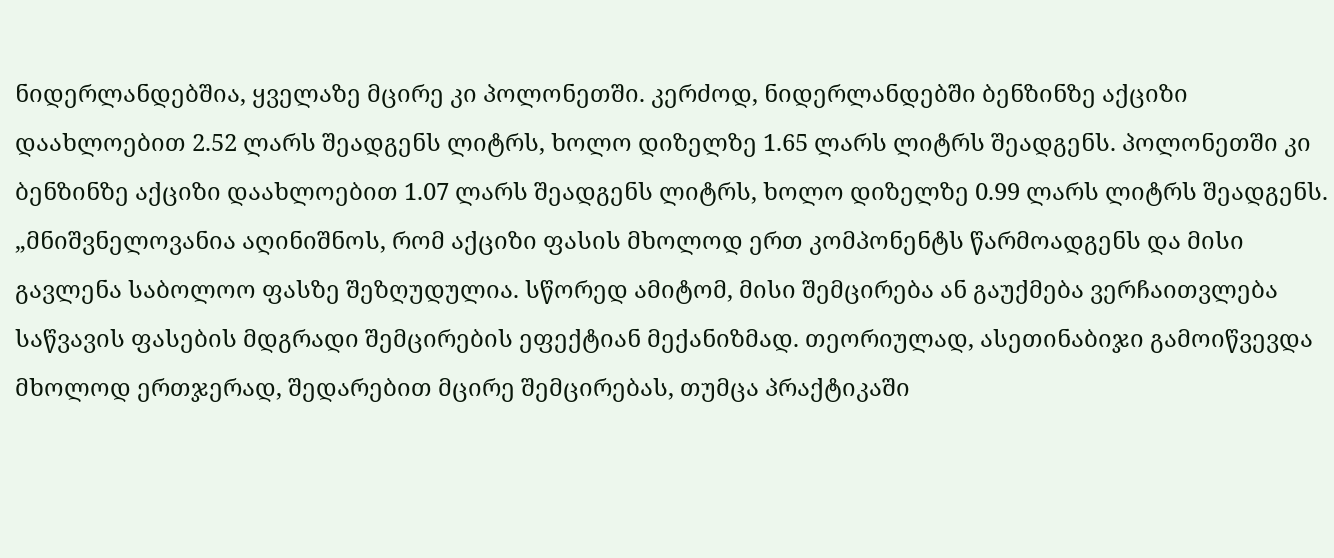ნიდერლანდებშია, ყველაზე მცირე კი პოლონეთში. კერძოდ, ნიდერლანდებში ბენზინზე აქციზი დაახლოებით 2.52 ლარს შეადგენს ლიტრს, ხოლო დიზელზე 1.65 ლარს ლიტრს შეადგენს. პოლონეთში კი ბენზინზე აქციზი დაახლოებით 1.07 ლარს შეადგენს ლიტრს, ხოლო დიზელზე 0.99 ლარს ლიტრს შეადგენს.
„მნიშვნელოვანია აღინიშნოს, რომ აქციზი ფასის მხოლოდ ერთ კომპონენტს წარმოადგენს და მისი გავლენა საბოლოო ფასზე შეზღუდულია. სწორედ ამიტომ, მისი შემცირება ან გაუქმება ვერჩაითვლება საწვავის ფასების მდგრადი შემცირების ეფექტიან მექანიზმად. თეორიულად, ასეთინაბიჯი გამოიწვევდა მხოლოდ ერთჯერად, შედარებით მცირე შემცირებას, თუმცა პრაქტიკაში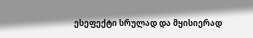ესეფექტი სრულად და მყისიერად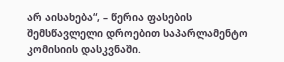არ აისახება“, – წერია ფასების შემსწავლელი დროებით საპარლამენტო კომისიის დასკვნაში.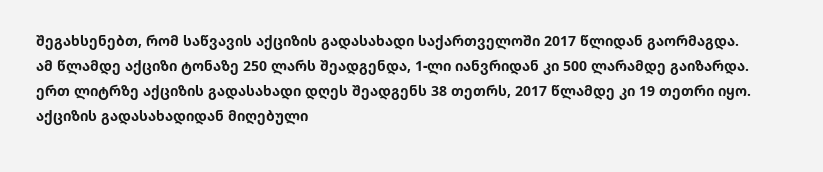შეგახსენებთ, რომ საწვავის აქციზის გადასახადი საქართველოში 2017 წლიდან გაორმაგდა. ამ წლამდე აქციზი ტონაზე 250 ლარს შეადგენდა, 1-ლი იანვრიდან კი 500 ლარამდე გაიზარდა. ერთ ლიტრზე აქციზის გადასახადი დღეს შეადგენს 38 თეთრს, 2017 წლამდე კი 19 თეთრი იყო. აქციზის გადასახადიდან მიღებული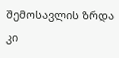შემოსავლის ზრდა კი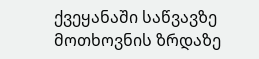ქვეყანაში საწვავზე მოთხოვნის ზრდაზე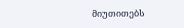მიუთითებს